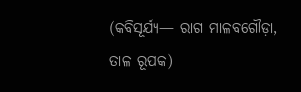(କବିସୂର୍ଯ୍ୟ— ରାଗ ମାଳବଗୌଡ଼ା, ତାଳ ରୂପକ)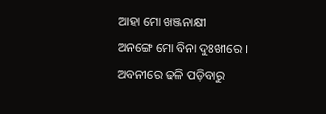ଆହା ମୋ ଖଞ୍ଜନାକ୍ଷୀ
ଅନଙ୍ଗେ ମୋ ବିନା ଦୁଃଖୀରେ ।
ଅବନୀରେ ଢଳି ପଡ଼ିବାରୁ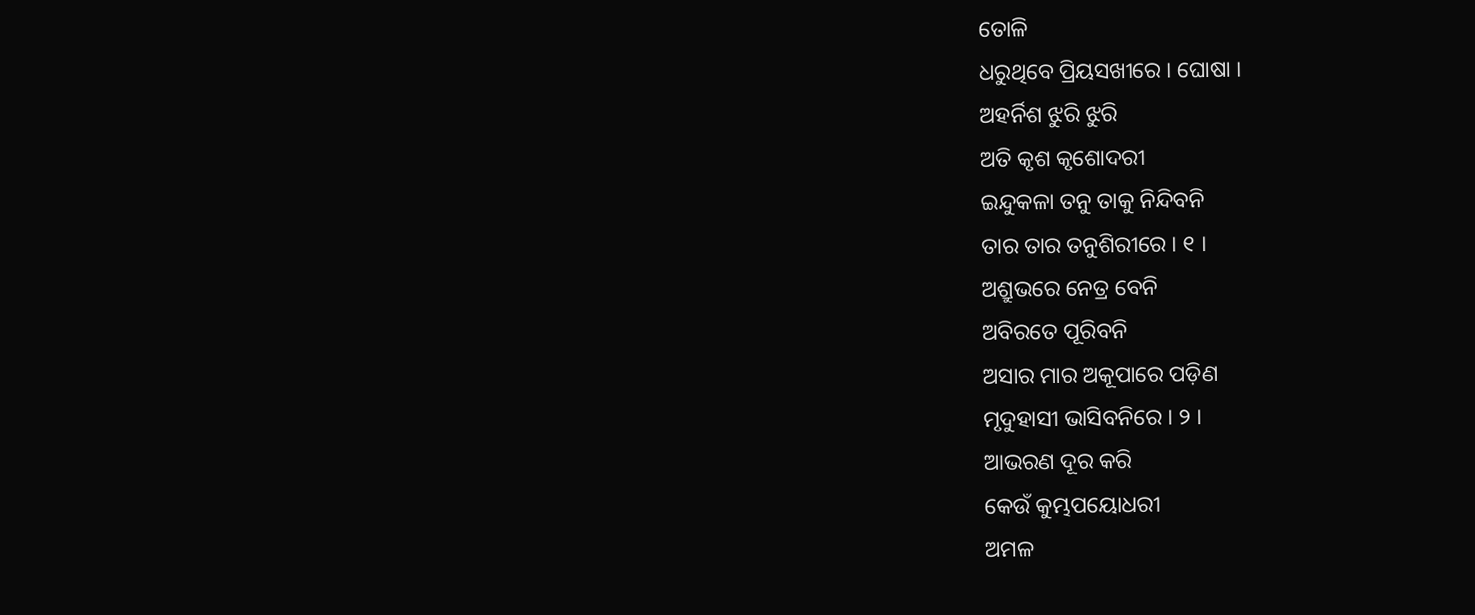ତୋଳି
ଧରୁଥିବେ ପ୍ରିୟସଖୀରେ । ଘୋଷା ।
ଅହର୍ନିଶ ଝୁରି ଝୁରି
ଅତି କୃଶ କୃଶୋଦରୀ
ଇନ୍ଦୁକଳା ତନୁ ତାକୁ ନିନ୍ଦିବନି
ତାର ତାର ତନୁଶିରୀରେ । ୧ ।
ଅଶ୍ରୁଭରେ ନେତ୍ର ବେନି
ଅବିରତେ ପୂରିବନି
ଅସାର ମାର ଅକୂପାରେ ପଡ଼ିଣ
ମୃଦୁହାସୀ ଭାସିବନିରେ । ୨ ।
ଆଭରଣ ଦୂର କରି
କେଉଁ କୁମ୍ଭପୟୋଧରୀ
ଅମଳ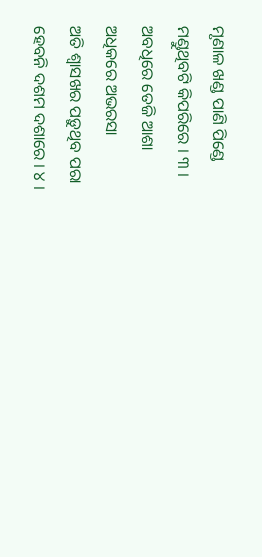ମୃଣାଳ ଖଣ୍ଡ ପାଣି ପିଣ୍ଡେ
ମଣ୍ଡୁଥିବଟି କିପରିରେ । ୩ ।
ଅବଧିରେ ତେଜି ଆଶା
ଅଧିକରେ ଅଭରସା
ଅତି ଶ୍ୱାସଖର ପଡ଼ୁଥିବ ପରା
ହେବନି ଦଶମ ଦଶାରେ । ୪ ।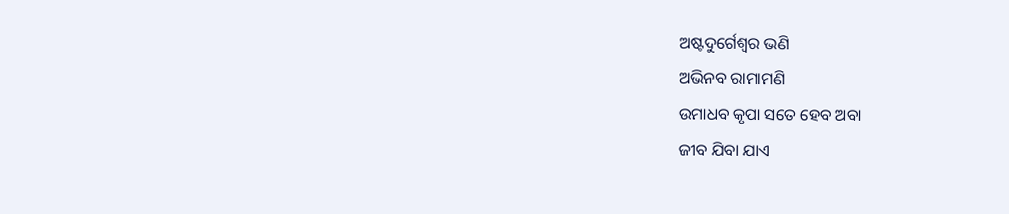ଅଷ୍ଟଦୁର୍ଗେଶ୍ୱର ଭଣି
ଅଭିନବ ରାମାମଣି
ଉମାଧବ କୃପା ସତେ ହେବ ଅବା
ଜୀବ ଯିବା ଯାଏ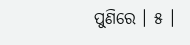ପୁଣିରେ । ୫ ।